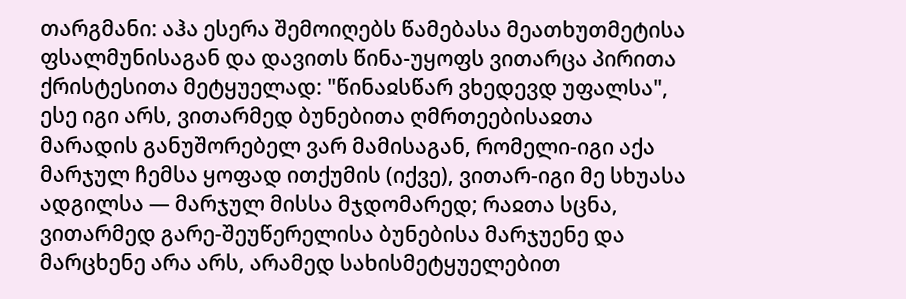თარგმანი: აჰა ესერა შემოიღებს წამებასა მეათხუთმეტისა ფსალმუნისაგან და დავითს წინა-უყოფს ვითარცა პირითა ქრისტესითა მეტყუელად: "წინაჲსწარ ვხედევდ უფალსა", ესე იგი არს, ვითარმედ ბუნებითა ღმრთეებისაჲთა მარადის განუშორებელ ვარ მამისაგან, რომელი-იგი აქა მარჯულ ჩემსა ყოფად ითქუმის (იქვე), ვითარ-იგი მე სხუასა ადგილსა — მარჯულ მისსა მჯდომარედ; რაჲთა სცნა, ვითარმედ გარე-შეუწერელისა ბუნებისა მარჯუენე და მარცხენე არა არს, არამედ სახისმეტყუელებით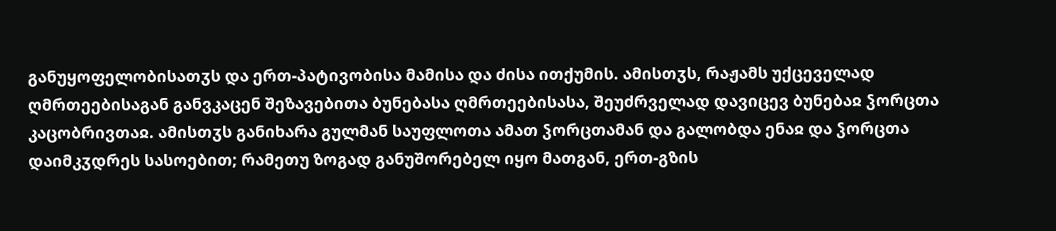განუყოფელობისათჳს და ერთ-პატივობისა მამისა და ძისა ითქუმის. ამისთჳს, რაჟამს უქცეველად ღმრთეებისაგან განვკაცენ შეზავებითა ბუნებასა ღმრთეებისასა, შეუძრველად დავიცევ ბუნებაჲ ჴორცთა კაცობრივთაჲ. ამისთჳს განიხარა გულმან საუფლოთა ამათ ჴორცთამან და გალობდა ენაჲ და ჴორცთა დაიმკჳდრეს სასოებით; რამეთუ ზოგად განუშორებელ იყო მათგან, ერთ-გზის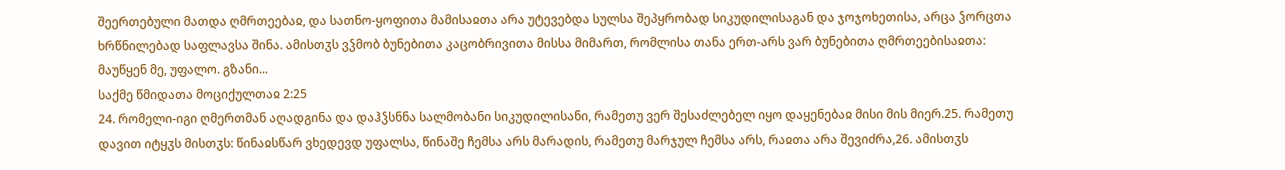შეერთებული მათდა ღმრთეებაჲ, და სათნო-ყოფითა მამისაჲთა არა უტევებდა სულსა შეპყრობად სიკუდილისაგან და ჯოჯოხეთისა, არცა ჴორცთა ხრწნილებად საფლავსა შინა. ამისთჳს ვჴმობ ბუნებითა კაცობრივითა მისსა მიმართ, რომლისა თანა ერთ-არს ვარ ბუნებითა ღმრთეებისაჲთა: მაუწყენ მე, უფალო. გზანი...
საქმე წმიდათა მოციქულთაჲ 2:25
24. რომელი-იგი ღმერთმან აღადგინა და დაჰჴსნნა სალმობანი სიკუდილისანი, რამეთუ ვერ შესაძლებელ იყო დაყენებაჲ მისი მის მიერ.25. რამეთუ დავით იტყჳს მისთჳს: წინაჲსწარ ვხედევდ უფალსა, წინაშე ჩემსა არს მარადის, რამეთუ მარჯულ ჩემსა არს, რაჲთა არა შევიძრა,26. ამისთჳს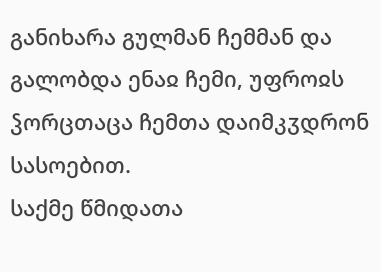განიხარა გულმან ჩემმან და გალობდა ენაჲ ჩემი, უფროჲს ჴორცთაცა ჩემთა დაიმკჳდრონ სასოებით.
საქმე წმიდათა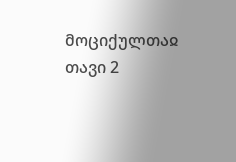მოციქულთაჲ თავი 2